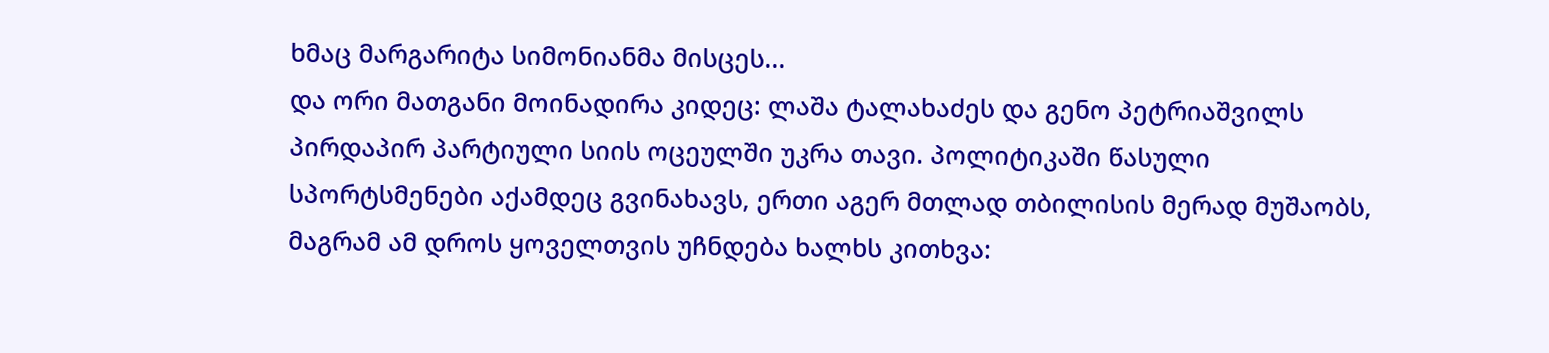ხმაც მარგარიტა სიმონიანმა მისცეს...
და ორი მათგანი მოინადირა კიდეც: ლაშა ტალახაძეს და გენო პეტრიაშვილს პირდაპირ პარტიული სიის ოცეულში უკრა თავი. პოლიტიკაში წასული სპორტსმენები აქამდეც გვინახავს, ერთი აგერ მთლად თბილისის მერად მუშაობს, მაგრამ ამ დროს ყოველთვის უჩნდება ხალხს კითხვა: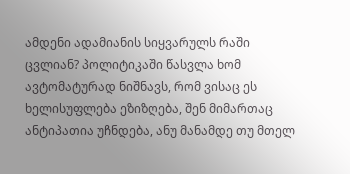ამდენი ადამიანის სიყვარულს რაში ცვლიან? პოლიტიკაში წასვლა ხომ ავტომატურად ნიშნავს, რომ ვისაც ეს ხელისუფლება ეზიზღება, შენ მიმართაც ანტიპათია უჩნდება, ანუ მანამდე თუ მთელ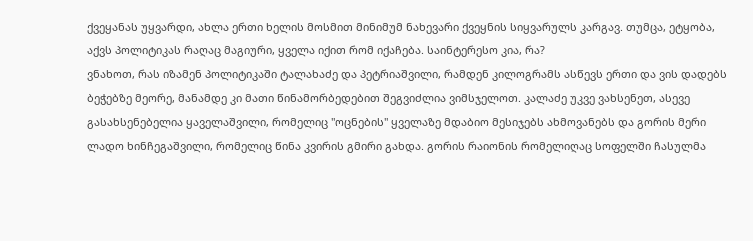ქვეყანას უყვარდი, ახლა ერთი ხელის მოსმით მინიმუმ ნახევარი ქვეყნის სიყვარულს კარგავ. თუმცა, ეტყობა, აქვს პოლიტიკას რაღაც მაგიური, ყველა იქით რომ იქაჩება. საინტერესო კია, რა?
ვნახოთ, რას იზამენ პოლიტიკაში ტალახაძე და პეტრიაშვილი, რამდენ კილოგრამს ასწევს ერთი და ვის დადებს ბეჭებზე მეორე, მანამდე კი მათი წინამორბედებით შეგვიძლია ვიმსჯელოთ. კალაძე უკვე ვახსენეთ, ასევე გასახსენებელია ყაველაშვილი, რომელიც "ოცნების" ყველაზე მდაბიო მესიჯებს ახმოვანებს და გორის მერი ლადო ხინჩეგაშვილი, რომელიც წინა კვირის გმირი გახდა. გორის რაიონის რომელიღაც სოფელში ჩასულმა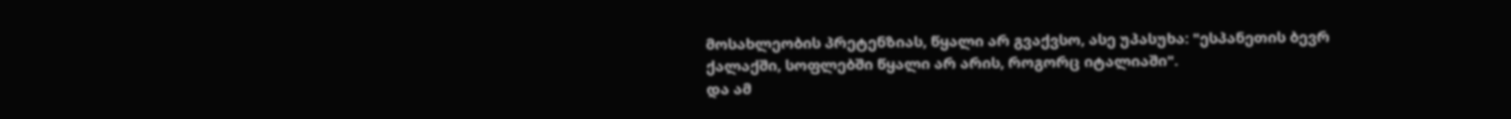მოსახლეობის პრეტენზიას, წყალი არ გვაქვსო, ასე უპასუხა: "ესპანეთის ბევრ ქალაქში, სოფლებში წყალი არ არის, როგორც იტალიაში".
და ამ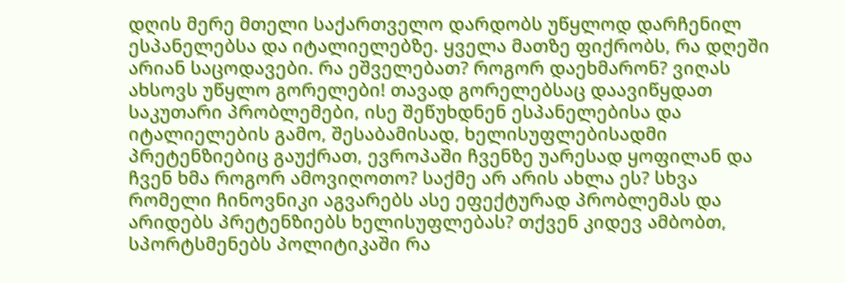დღის მერე მთელი საქართველო დარდობს უწყლოდ დარჩენილ ესპანელებსა და იტალიელებზე. ყველა მათზე ფიქრობს, რა დღეში არიან საცოდავები. რა ეშველებათ? როგორ დაეხმარონ? ვიღას ახსოვს უწყლო გორელები! თავად გორელებსაც დაავიწყდათ საკუთარი პრობლემები, ისე შეწუხდნენ ესპანელებისა და იტალიელების გამო, შესაბამისად, ხელისუფლებისადმი პრეტენზიებიც გაუქრათ, ევროპაში ჩვენზე უარესად ყოფილან და ჩვენ ხმა როგორ ამოვიღოთო? საქმე არ არის ახლა ეს? სხვა რომელი ჩინოვნიკი აგვარებს ასე ეფექტურად პრობლემას და არიდებს პრეტენზიებს ხელისუფლებას? თქვენ კიდევ ამბობთ, სპორტსმენებს პოლიტიკაში რა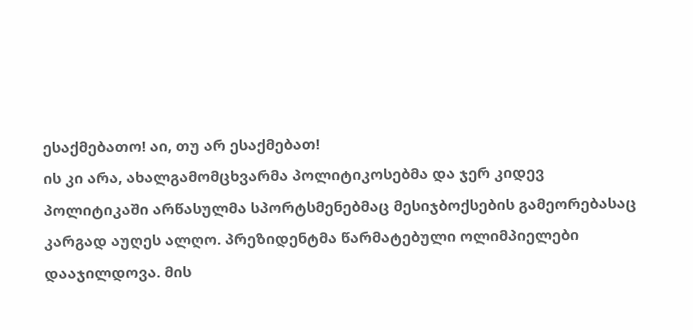ესაქმებათო! აი, თუ არ ესაქმებათ!
ის კი არა, ახალგამომცხვარმა პოლიტიკოსებმა და ჯერ კიდევ პოლიტიკაში არწასულმა სპორტსმენებმაც მესიჯბოქსების გამეორებასაც კარგად აუღეს ალღო. პრეზიდენტმა წარმატებული ოლიმპიელები დააჯილდოვა. მის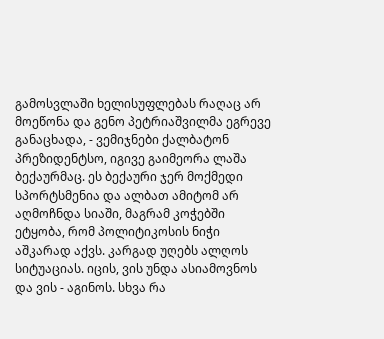გამოსვლაში ხელისუფლებას რაღაც არ მოეწონა და გენო პეტრიაშვილმა ეგრევე განაცხადა, - ვემიჯნები ქალბატონ პრეზიდენტსო, იგივე გაიმეორა ლაშა ბექაურმაც. ეს ბექაური ჯერ მოქმედი სპორტსმენია და ალბათ ამიტომ არ აღმოჩნდა სიაში, მაგრამ კოჭებში ეტყობა, რომ პოლიტიკოსის ნიჭი აშკარად აქვს. კარგად უღებს ალღოს სიტუაციას. იცის, ვის უნდა ასიამოვნოს და ვის - აგინოს. სხვა რა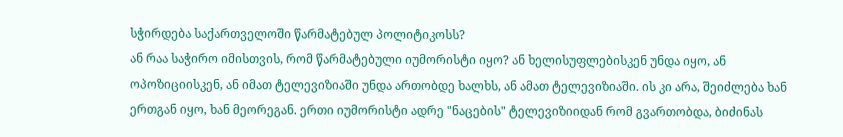სჭირდება საქართველოში წარმატებულ პოლიტიკოსს?
ან რაა საჭირო იმისთვის, რომ წარმატებული იუმორისტი იყო? ან ხელისუფლებისკენ უნდა იყო, ან ოპოზიციისკენ, ან იმათ ტელევიზიაში უნდა ართობდე ხალხს, ან ამათ ტელევიზიაში. ის კი არა, შეიძლება ხან ერთგან იყო, ხან მეორეგან. ერთი იუმორისტი ადრე "ნაცების" ტელევიზიიდან რომ გვართობდა, ბიძინას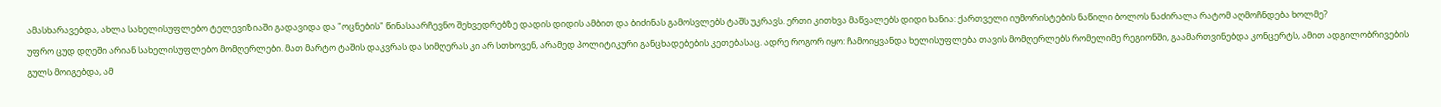ამასხარავებდა, ახლა სახელისუფლებო ტელევიზიაში გადავიდა და "ოცნების" წინასაარჩევნო შეხვედრებზე დადის დიდის ამბით და ბიძინას გამოსვლებს ტაშს უკრავს. ერთი კითხვა მაწვალებს დიდი ხანია: ქართველი იუმორისტების ნაწილი ბოლოს ნაძირალა რატომ აღმოჩნდება ხოლმე?
უფრო ცუდ დღეში არიან სახელისუფლებო მომღერლები. მათ მარტო ტაშის დაკვრას და სიმღერას კი არ სთხოვენ, არამედ პოლიტიკური განცხადებების კეთებასაც. ადრე როგორ იყო: ჩამოიყვანდა ხელისუფლება თავის მომღერლებს რომელიმე რეგიონში, გაამართვინებდა კონცერტს, ამით ადგილობრივების გულს მოიგებდა, ამ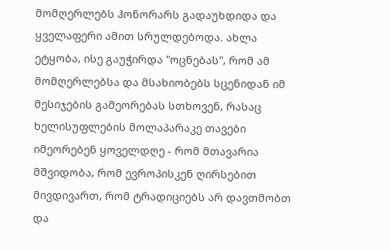მომღერლებს ჰონორარს გადაუხდიდა და ყველაფერი ამით სრულდებოდა. ახლა ეტყობა, ისე გაუჭირდა "ოცნებას", რომ ამ მომღერლებსა და მსახიობებს სცენიდან იმ მესიჯების გამეორებას სთხოვენ, რასაც ხელისუფლების მოლაპარაკე თავები იმეორებენ ყოველდღე - რომ მთავარია მშვიდობა, რომ ევროპისკენ ღირსებით მივდივართ, რომ ტრადიციებს არ დავთმობთ და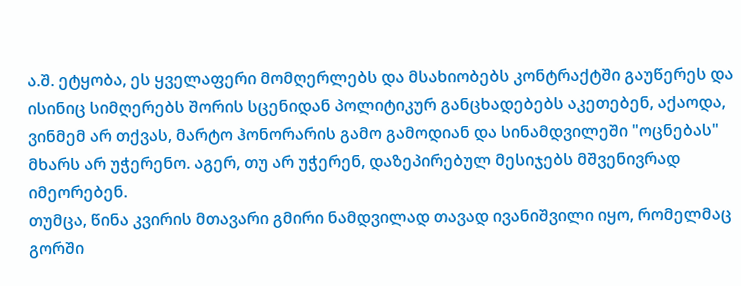ა.შ. ეტყობა, ეს ყველაფერი მომღერლებს და მსახიობებს კონტრაქტში გაუწერეს და ისინიც სიმღერებს შორის სცენიდან პოლიტიკურ განცხადებებს აკეთებენ, აქაოდა, ვინმემ არ თქვას, მარტო ჰონორარის გამო გამოდიან და სინამდვილეში "ოცნებას" მხარს არ უჭერენო. აგერ, თუ არ უჭერენ, დაზეპირებულ მესიჯებს მშვენივრად იმეორებენ.
თუმცა, წინა კვირის მთავარი გმირი ნამდვილად თავად ივანიშვილი იყო, რომელმაც გორში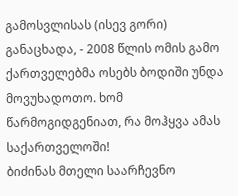გამოსვლისას (ისევ გორი) განაცხადა, - 2008 წლის ომის გამო ქართველებმა ოსებს ბოდიში უნდა მოვუხადოთო. ხომ წარმოგიდგენიათ, რა მოჰყვა ამას საქართველოში!
ბიძინას მთელი საარჩევნო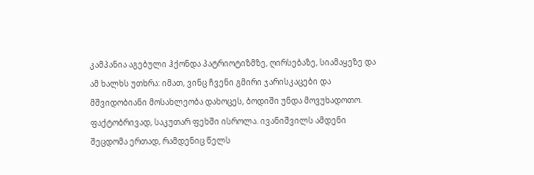კამპანია აგებული ჰქონდა პატრიოტიზმზე, ღირსებაზე, სიამაყეზე და ამ ხალხს უთხრა: იმათ, ვინც ჩვენი გმირი ჯარისკაცები და მშვიდობიანი მოსახლეობა დახოცეს, ბოდიში უნდა მოვუხადოთო. ფაქტობრივად, საკუთარ ფეხში ისროლა. ივანიშვილს ამდენი შეცდომა ერთად, რამდენიც წელს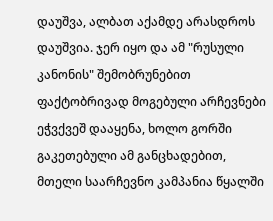დაუშვა, ალბათ აქამდე არასდროს დაუშვია. ჯერ იყო და ამ "რუსული კანონის" შემობრუნებით ფაქტობრივად მოგებული არჩევნები ეჭვქვეშ დააყენა, ხოლო გორში გაკეთებული ამ განცხადებით, მთელი საარჩევნო კამპანია წყალში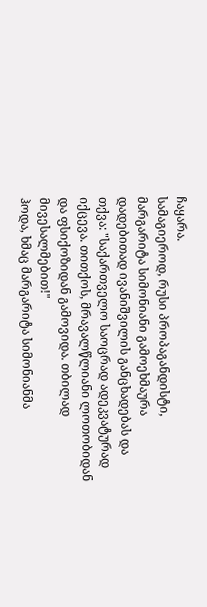ჩაყარა.
სამაგიეროდ, რუსი პროპაგანდისტი, მარგარიტა სიმონიანი გამოეხმაურა დადებითად ივანიშვილის განცხადებას და თქვა: "საქართველო საოცრად ადეკვატურად იქცევა. თითქოს, მრავალწლიანი ლოთობიდან და ფსიქოზიდან გამოვიდა. თბილად მივესალმებით!"
ჰოდა, ხმაც მარგარიტა სიმონიანმა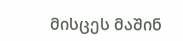მისცეს მაშინ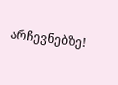არჩევნებზე!